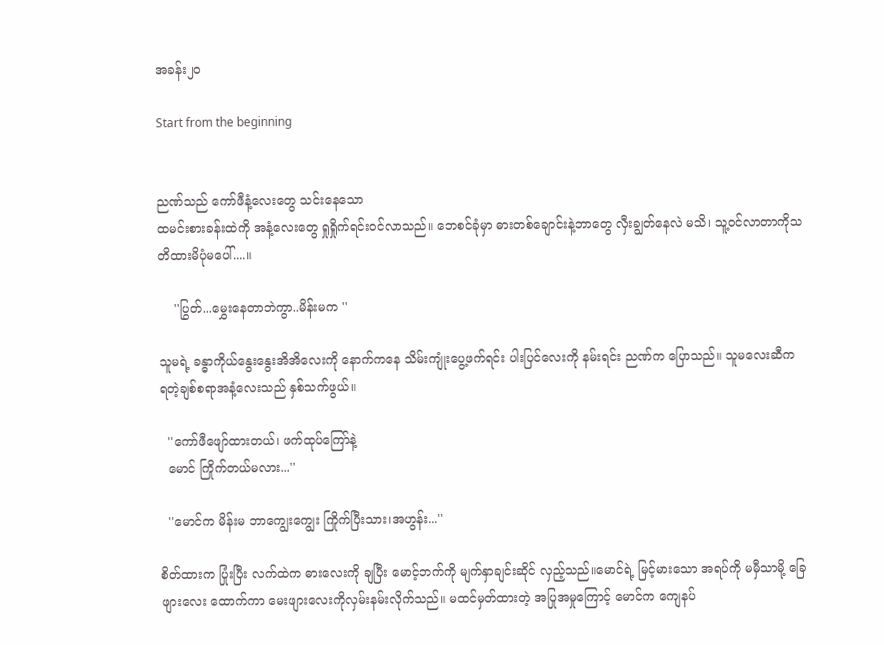အခန်း၂၀

Start from the beginning


ညဏ်သည် ကော်ဖီနံ့လေးတွေ သင်းနေသော
ထမင်းစားခန်းထဲကို အနံ့လေးတွေ ရှုရှိုက်ရင်းဝင်လာသည်။ ဘေစင်ခုံမှာ ဓားတစ်ချောင်းနဲ့ဘာတွေ လှီးချွတ်နေလဲ မသိ၊ သူ့ဝင်လာတာကိုသတိထားမိပုံမပေါ်....။

    ''ပြွတ်...မွှေးနေတာဘဲကွာ..မိန်းမက ''

သူမရဲ့ ခန္ဓာကိုယ်နွေးနွေးအိအိလေးကို နောက်ကနေ သိမ်းကျုံးပွေ့ဖက်ရင်း ပါးပြင်လေးကို နမ်းရင်း ညဏ်က ပြောသည်။ သူမလေးဆီက ရတဲ့ချစ်စရာအနံ့လေးသည် နှစ်သက်ဖွယ်။

  ''ကော်ဖီဖျော်ထားတယ်၊ ဖက်ထုပ်ကြော်နဲ့
  မောင် ကြိုက်တယ်မလား...''

  ''မောင်က မိန်းမ ဘာကျွေးကျွေး ကြိုက်ပြီးသား၊အဟွန်း...''

စိတ်ထားက ပြုံးပြီး လက်ထဲက ဓားလေးကို ချပြီး မောင့်ဘက်ကို မျက်နှာချင်းဆိုင် လှည့်သည်။မောင်ရဲ့ မြင့်မားသော အရပ်ကို မမှီသာမို့ ခြေဖျားလေး ထောက်ကာ မေးဖျားလေးကိုလှမ်းနမ်းလိုက်သည်။ မထင်မှတ်ထားတဲ့ အပြုအမှုကြောင့် မောင်က ကျေနပ်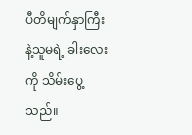ပီတိမျက်နှာကြီးနဲ့သူမရဲ့ ခါးလေးကို သိမ်းပွေ့သည်။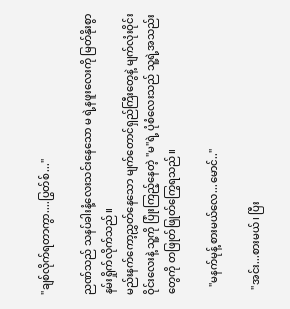''ချစ်လိုက်ရတာကွာ....ပြွတ်စ်...''

ညဏ်သည် သနပ်ခါးနံ့လေးသင်းနေသော မ ရဲ့နဖူးလေးကို မြတ်နိုးစွာ နမ်းရှိုက်လိုက်သည်။
မည်းနက်ကော့ညွှတ်နေသော မျက်တောင်ရှည်ကြီးတွေနဲ့ မျက်လုံးဝိုင်းဝိုင်းလေးနဲ့ သူ့ကို ပြုံးကြည့်နေတဲ့ ''မ''ရဲ့ ပုံစံလေးသည် သူ့ရဲ့အသည်းတွေကို တဖြုတ်ဖြုတ်ကြွေရသည်။

   ''မနက်မုန့် စားမယ်လေ...မောင်..''

  ''အင်း...စားမယ်၊ ပြီး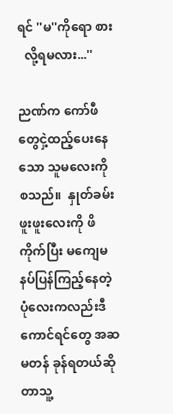ရင် ''မ''ကိုရော စား
  လို့ရမလား...''

ညဏ်က ကော်ဖီတွေငှဲ့ထည့်ပေးနေသော သူမလေးကို စသည်။  နှုတ်ခမ်းဖူးဖူးလေးကို ဖိကိုက်ပြီး မကျေမနပ်ပြန်ကြည့်နေတဲ့ ပုံလေးကလည်းဒီကောင်ရင်တွေ အဆမတန် ခုန်ရတယ်ဆိုတာသူ့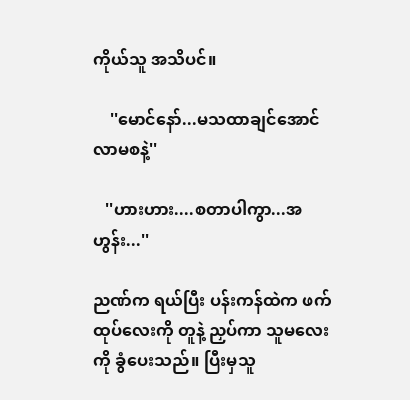ကိုယ်သူ အသိပင်။

    ''မောင်နော်...မသထာချင်အောင် လာမစနဲ့''

   ''ဟားဟား....စတာပါကွာ...အဟွန်း...''

ညဏ်က ရယ်ပြီး ပန်းကန်ထဲက ဖက်ထုပ်လေးကို တူနဲ့ ညှပ်ကာ သူမလေးကို ခွံပေးသည်။ ပြီးမှသူ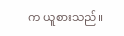က ယူစားသည်။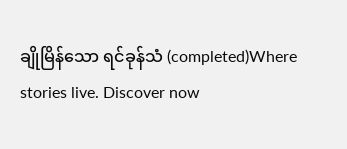ချိုမြိန်သော ရင်ခုန်သံ (completed)Where stories live. Discover now